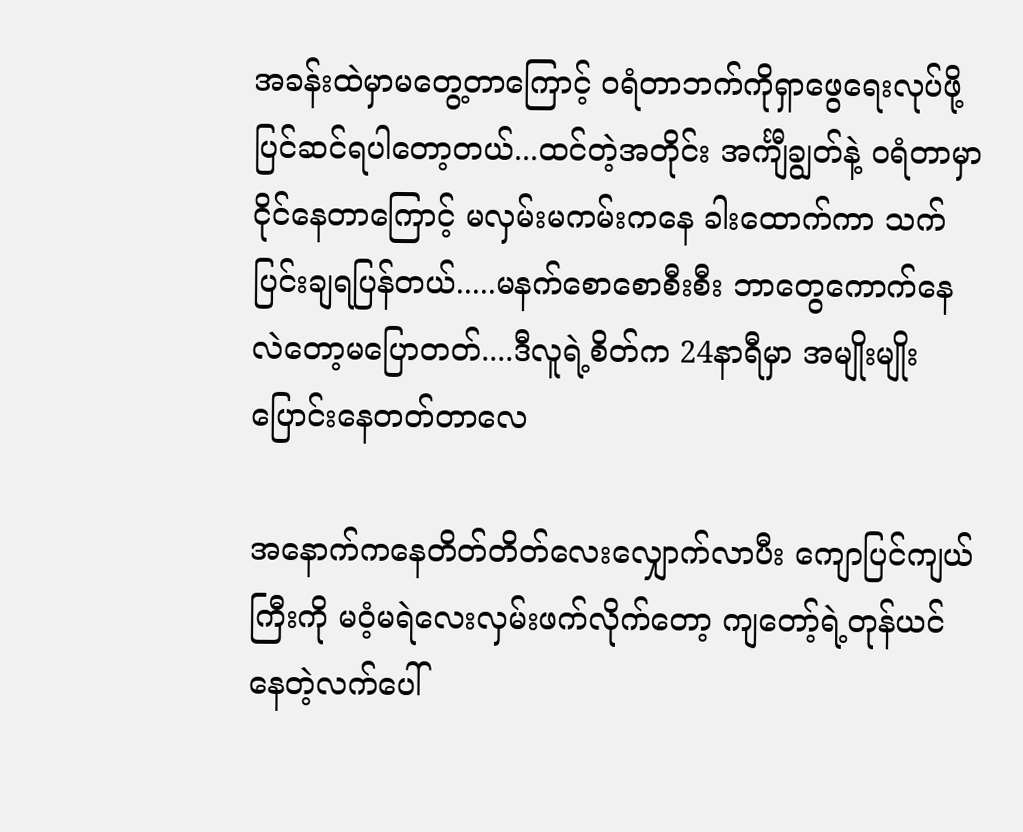အခန်းထဲမှာမတွေ့တာကြောင့် ၀ရံတာဘက်ကိုရှာဖွေရေးလုပ်ဖို့ ပြင်ဆင်ရပါတော့တယ်...ထင်တဲ့အတိုင်း အင်္ကျီချွတ်နဲ့ ၀ရံတာမှာငိုင်နေတာကြောင့် မလှမ်းမကမ်းကနေ ခါးထောက်ကာ သက်ပြင်းချရပြန်တယ်.....မနက်စောစောစီးစီး ဘာတွေကောက်နေလဲတော့မပြောတတ်....ဒီလူရဲ့စိတ်က 24နာရီမှာ အမျိုးမျိုးပြောင်းနေတတ်တာလေ

အနောက်ကနေတိတ်တိတ်လေးလျှောက်လာပီး ကျောပြင်ကျယ်ကြီးကို မ၀ံ့မရဲလေးလှမ်းဖက်လိုက်တော့ ကျတော့်ရဲ့တုန်ယင်နေတဲ့လက်ပေါ်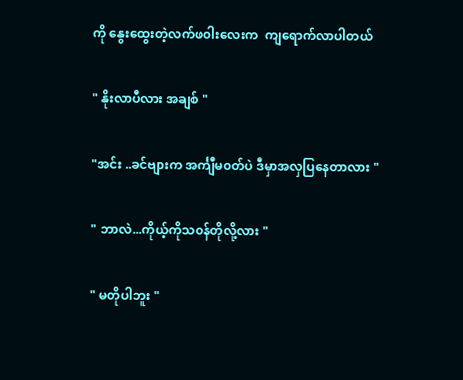ကို နွေးထွေးတဲ့လက်ဖ၀ါးလေးက  ကျရောက်လာပါတယ်

" နိုးလာပီလား အချစ် "

"အင်း ..ခင်ဗျားက အင်္ကျီမ၀တ်ပဲ ဒီမှာအလှပြနေတာလား "

" ဘာလဲ...ကိုယ့်ကိုသ၀န်တိုလို့လား "

" မတိုပါဘူး "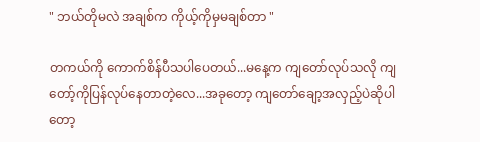" ဘယ်တိုမလဲ အချစ်က ကိုယ့်ကိုမှမချစ်တာ "

တကယ်ကို ကောက်စိန်ပီသပါပေတယ်...မနေ့က ကျတော်လုပ်သလို ကျတော့်ကိုပြန်လုပ်နေတာတဲ့လေ...အခုတော့ ကျတော်ချော့အလှည့်ပဲဆိုပါတော့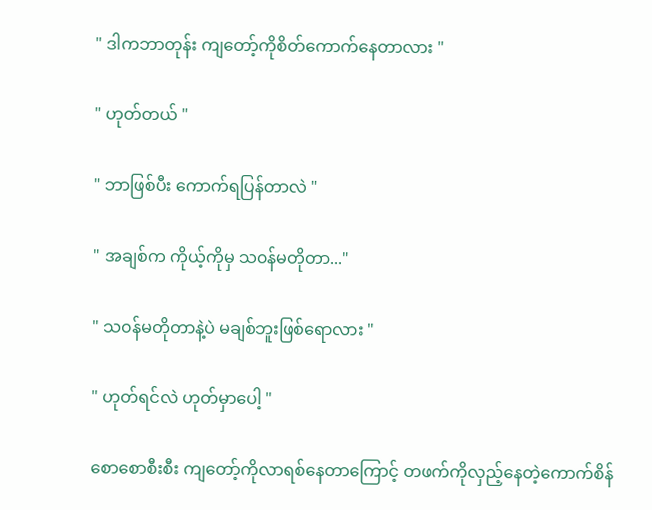" ဒါကဘာတုန်း ကျတော့်ကိုစိတ်ကောက်နေတာလား "

" ဟုတ်တယ် "

" ဘာဖြစ်ပီး ကောက်ရပြန်တာလဲ "

" အချစ်က ကိုယ့်ကိုမှ သ၀န်မတိုတာ..."

" သ၀န်မတိုတာနဲ့ပဲ မချစ်ဘူးဖြစ်ရောလား "

" ဟုတ်ရင်လဲ ဟုတ်မှာပေါ့ "

စောစောစီးစီး ကျတော့်ကိုလာရစ်နေတာကြောင့် တဖက်ကိုလှည့်နေတဲ့ကောက်စိန်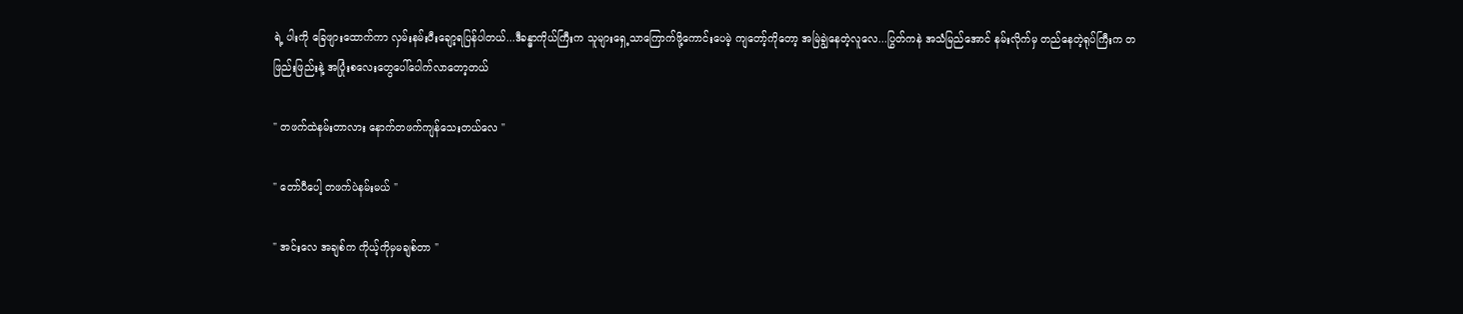ရဲ့ ပါးကို ခြေဖျားထောက်ကာ လှမ်းနမ်းပီးချော့ရပြန်ပါတယ်...ဒီခန္ဓာကိုယ်ကြီးက သူများရှေ့သာကြောက်ဖို့ကောင်းပေမဲ့ ကျတော့်ကိုတော့ အမြဲချွဲနေတဲ့လူလေ...ပြွတ်ကနဲ အသံမြည်အောင် နမ်းလိုက်မှ တည်နေတဲ့ရုပ်ကြီးက တဖြည်းဖြည်းနဲ့ အပြုံးစလေးတွေပေါ်ပေါက်လာတော့တယ်

" တဖက်ထဲနမ်းတာလား နောက်တဖက်ကျန်သေးတယ်လေ "

" တော်ပီပေါ့ တဖက်ပဲနမ်းမယ် "

" အင်းလေ အချစ်က ကိုယ့်ကိုမှမချစ်တာ "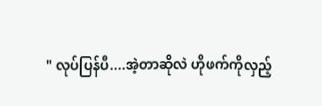" လုပ်ပြန်ပီ....အဲ့တာဆိုလဲ ဟိုဖက်ကိုလှည့်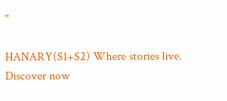"

HANARY(S1+S2) Where stories live. Discover now